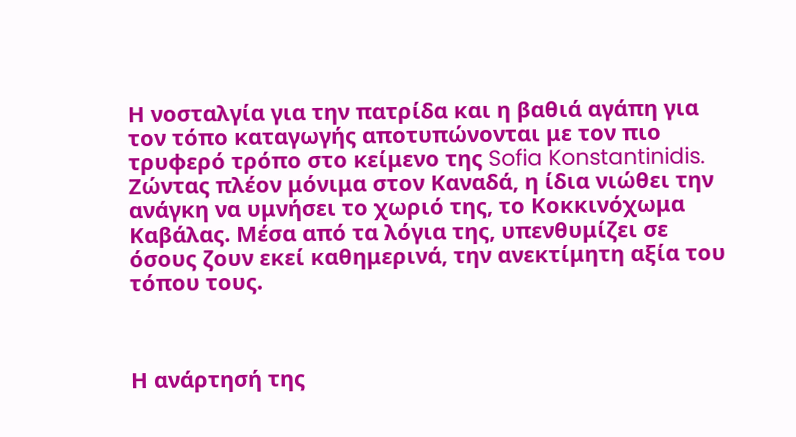Η νοσταλγία για την πατρίδα και η βαθιά αγάπη για τον τόπο καταγωγής αποτυπώνονται με τον πιο τρυφερό τρόπο στο κείμενο της Sofia Konstantinidis. Ζώντας πλέον μόνιμα στον Καναδά, η ίδια νιώθει την ανάγκη να υμνήσει το χωριό της, το Κοκκινόχωμα Καβάλας. Μέσα από τα λόγια της, υπενθυμίζει σε όσους ζουν εκεί καθημερινά, την ανεκτίμητη αξία του τόπου τους.



Η ανάρτησή της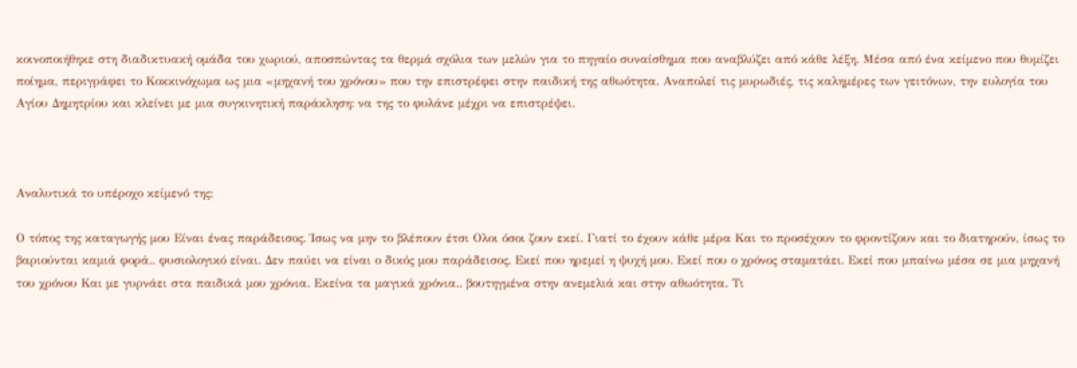κοινοποιήθηκε στη διαδικτυακή ομάδα του χωριού, αποσπώντας τα θερμά σχόλια των μελών για το πηγαίο συναίσθημα που αναβλύζει από κάθε λέξη. Μέσα από ένα κείμενο που θυμίζει ποίημα, περιγράφει το Κοκκινόχωμα ως μια «μηχανή του χρόνου» που την επιστρέφει στην παιδική της αθωότητα. Αναπολεί τις μυρωδιές, τις καλημέρες των γειτόνων, την ευλογία του Αγίου Δημητρίου και κλείνει με μια συγκινητική παράκληση: να της το φυλάνε μέχρι να επιστρέψει.



Αναλυτικά το υπέροχο κείμενό της:

Ο τόπος της καταγωγής μου Είναι ένας παράδεισος. Ίσως να μην το βλέπουν έτσι Ολοι όσοι ζουν εκεί. Γιατί το έχουν κάθε μέρα Και το προσέχουν το φροντίζουν και το διατηρούν, ίσως το βαριούνται καμιά φορά.. φυσιολογικό είναι. Δεν παύει να είναι ο δικός μου παράδεισος. Εκεί που ηρεμεί η ψυχή μου. Εκεί που ο χρόνος σταματάει. Εκεί που μπαίνω μέσα σε μια μηχανή του χρόνου Και με γυρνάει στα παιδικά μου χρόνια. Εκείνα τα μαγικά χρόνια.. βουτηγμένα στην ανεμελιά και στην αθωότητα. Τι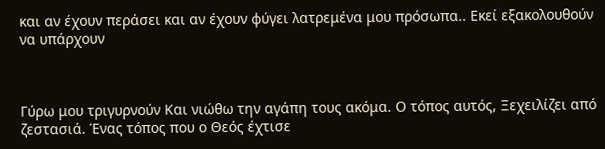και αν έχουν περάσει και αν έχουν φύγει λατρεμένα μου πρόσωπα.. Εκεί εξακολουθούν να υπάρχουν



Γύρω μου τριγυρνούν Και νιώθω την αγάπη τους ακόμα. Ο τόπος αυτός, Ξεχειλίζει από ζεστασιά. Ένας τόπος που ο Θεός έχτισε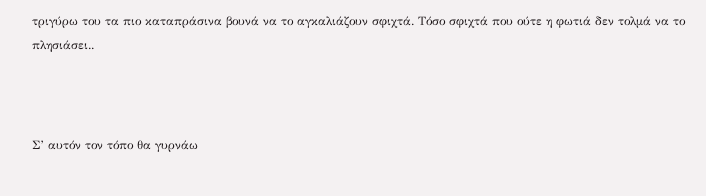τριγύρω του τα πιο καταπράσινα βουνά να το αγκαλιάζουν σφιχτά. Τόσο σφιχτά που ούτε η φωτιά δεν τολμά να το πλησιάσει..



Σ’ αυτόν τον τόπο θα γυρνάω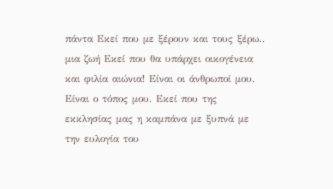πάντα Εκεί που με ξέρουν και τους ξέρω.. μια ζωή Εκεί που θα υπάρχει οικογένεια και φιλία αιώνια! Είναι οι άνθρωποί μου. Είναι ο τόπος μου. Εκεί που της εκκλησίας μας η καμπάνα με ξυπνά με την ευλογία του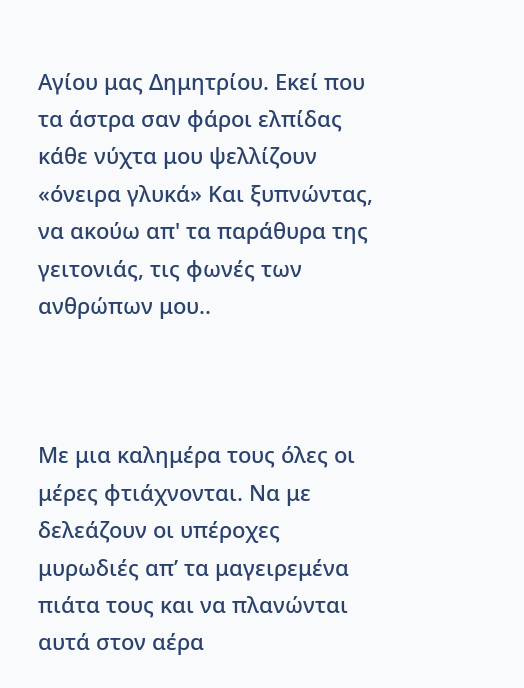Αγίου μας Δημητρίου. Εκεί που τα άστρα σαν φάροι ελπίδας κάθε νύχτα μου ψελλίζουν «όνειρα γλυκά» Και ξυπνώντας, να ακούω απ' τα παράθυρα της γειτονιάς, τις φωνές των ανθρώπων μου..



Με μια καλημέρα τους όλες οι μέρες φτιάχνονται. Να με δελεάζουν οι υπέροχες μυρωδιές απ’ τα μαγειρεμένα πιάτα τους και να πλανώνται αυτά στον αέρα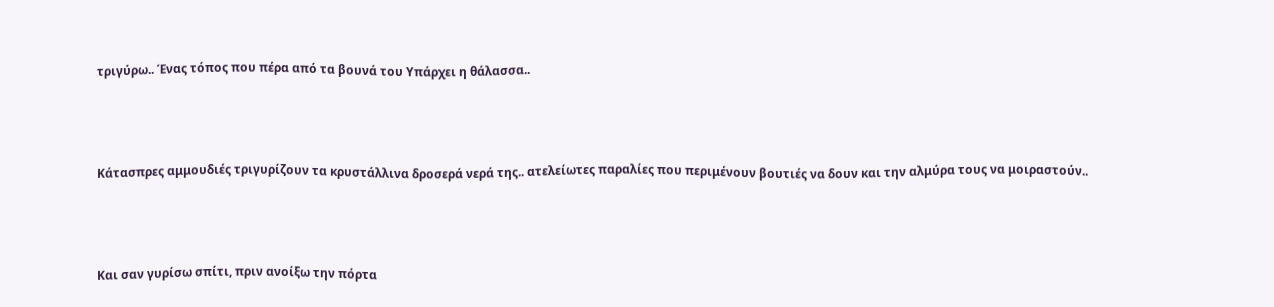τριγύρω.. Ένας τόπος που πέρα από τα βουνά του Υπάρχει η θάλασσα..



Κάτασπρες αμμουδιές τριγυρίζουν τα κρυστάλλινα δροσερά νερά της.. ατελείωτες παραλίες που περιμένουν βουτιές να δουν και την αλμύρα τους να μοιραστούν..



Και σαν γυρίσω σπίτι, πριν ανοίξω την πόρτα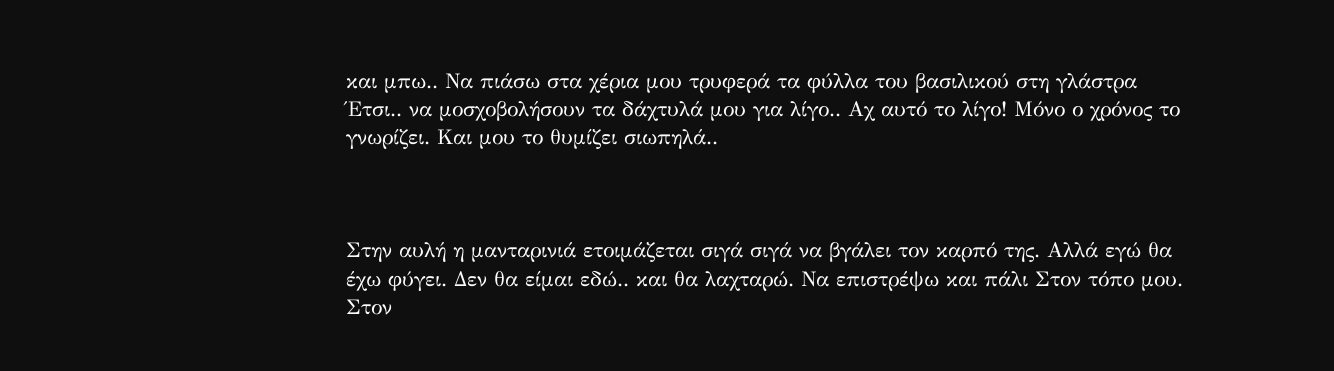και μπω.. Να πιάσω στα χέρια μου τρυφερά τα φύλλα του βασιλικού στη γλάστρα Έτσι.. να μοσχοβολήσουν τα δάχτυλά μου για λίγο.. Αχ αυτό το λίγο! Μόνο ο χρόνος το γνωρίζει. Και μου το θυμίζει σιωπηλά..



Στην αυλή η μανταρινιά ετοιμάζεται σιγά σιγά να βγάλει τον καρπό της. Αλλά εγώ θα έχω φύγει. Δεν θα είμαι εδώ.. και θα λαχταρώ. Να επιστρέψω και πάλι Στον τόπο μου. Στον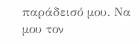παράδεισό μου. Να μου τον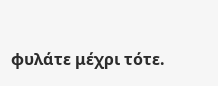φυλάτε μέχρι τότε.